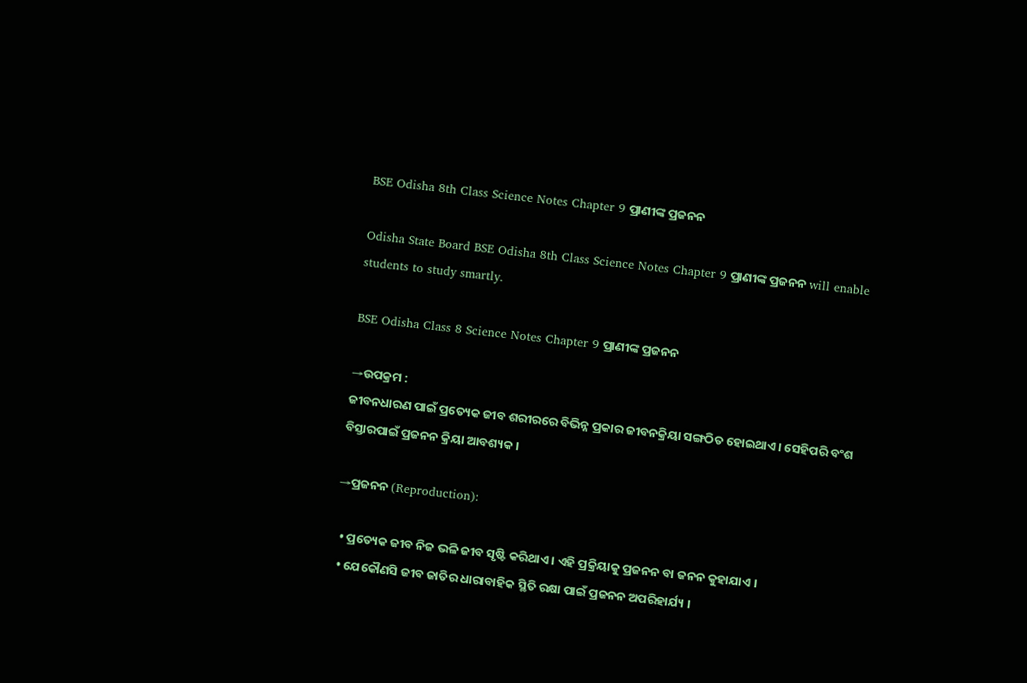BSE Odisha 8th Class Science Notes Chapter 9 ପ୍ରାଣୀଙ୍କ ପ୍ରଜନନ

Odisha State Board BSE Odisha 8th Class Science Notes Chapter 9 ପ୍ରାଣୀଙ୍କ ପ୍ରଜନନ will enable students to study smartly.

BSE Odisha Class 8 Science Notes Chapter 9 ପ୍ରାଣୀଙ୍କ ପ୍ରଜନନ

→ଉପକ୍ରମ :
ଜୀବନଧାରଣ ପାଇଁ ପ୍ରତ୍ୟେକ ଜୀବ ଶରୀରରେ ବିଭିନ୍ନ ପ୍ରକାର ଜୀବନକ୍ରିୟା ସଙ୍ଗଠିତ ହୋଇଥାଏ । ସେହିପରି ବଂଶ ବିସ୍ତାରପାଇଁ ପ୍ରଜନନ କ୍ରିୟା ଆବଶ୍ୟକ ।

→ପ୍ରଜନନ (Reproduction):

  • ପ୍ରତ୍ୟେକ ଜୀବ ନିଜ ଭଳି ଜୀବ ସୃଷ୍ଟି କରିଥାଏ । ଏହି ପ୍ରକ୍ରିୟାକୁ ପ୍ରଜନନ ବା ଜନନ କୁହାଯାଏ ।
  • ଯେକୌଣସି ଜୀବ ଜାତିର ଧାରାବାହିକ ସ୍ଥିତି ରକ୍ଷା ପାଇଁ ପ୍ରଜନନ ଅପରିହାର୍ଯ୍ୟ ।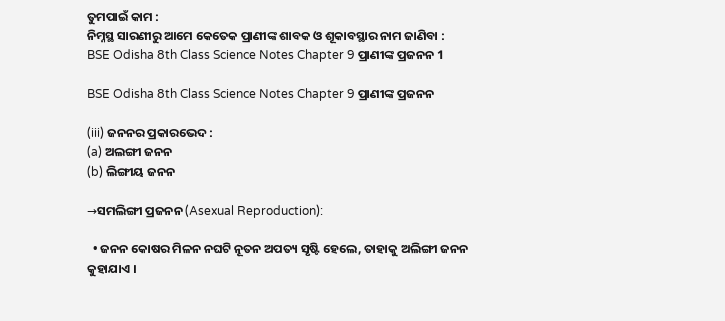ତୁମପାଇଁ କାମ :
ନିମ୍ନସ୍ଥ ସାରଣୀରୁ ଆମେ କେତେକ ପ୍ରାଣୀଙ୍କ ଶାବକ ଓ ଶୂକାବସ୍ଥାର ନାମ ଜାଣିବା :
BSE Odisha 8th Class Science Notes Chapter 9 ପ୍ରାଣୀଙ୍କ ପ୍ରଜନନ 1

BSE Odisha 8th Class Science Notes Chapter 9 ପ୍ରାଣୀଙ୍କ ପ୍ରଜନନ

(iii) ଜନନର ପ୍ରକାରଭେଦ :
(a) ଅଲଙ୍ଗୀ ଜନନ
(b) ଲିଙ୍ଗୀୟ ଜନନ

→ସମଲିଙ୍ଗୀ ପ୍ରଜନନ (Asexual Reproduction):

  • ଜନନ କୋଷର ମିଳନ ନଘଟି ନୂତନ ଅପତ୍ୟ ସୃଷ୍ଟି ହେଲେ, ତାହାକୁ ଅଲିଙ୍ଗୀ ଜନନ କୁହାଯାଏ ।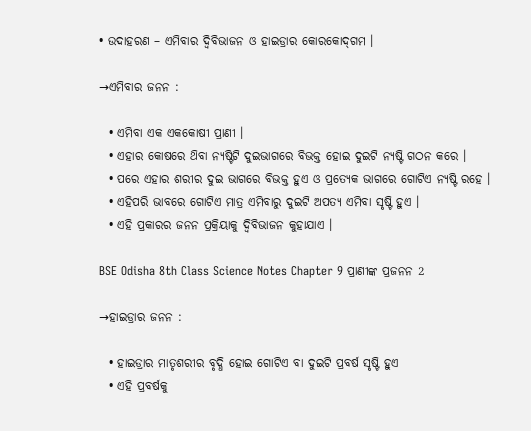• ଉଦାହରଣ – ଏମିବାର ଦ୍ବିବିଭାଜନ ଓ ହାଇଡ୍ରାର କୋରକୋଦ୍‌ଗମ ।

→ଏମିବାର ଜନନ :

  • ଏମିବା ଏକ ଏକକୋଷୀ ପ୍ରାଣୀ ।
  • ଏହାର କୋଷରେ ଥ‌ିବା ନ୍ୟଷ୍ଟିଟି ଦୁଇଭାଗରେ ବିଭକ୍ତ ହୋଇ ଦୁଇଟି ନ୍ୟଷ୍ଟି ଗଠନ କରେ ।
  • ପରେ ଏହାର ଶରୀର ଦୁଇ ଭାଗରେ ବିଭକ୍ତ ହୁଏ ଓ ପ୍ରତ୍ୟେକ ଭାଗରେ ଗୋଟିଏ ନ୍ୟଷ୍ଟି ରହେ ।
  • ଏହିପରି ଭାବରେ ଗୋଟିଏ ମାତ୍ର ଏମିବାରୁ ଦୁଇଟି ଅପତ୍ୟ ଏମିବା ସୃଷ୍ଟି ହୁଏ ।
  • ଏହି ପ୍ରକାରର ଜନନ ପ୍ରକ୍ରିୟାକୁ ଦ୍ଵିବିଭାଜନ କୁହାଯାଏ ।

BSE Odisha 8th Class Science Notes Chapter 9 ପ୍ରାଣୀଙ୍କ ପ୍ରଜନନ 2

→ହାଇଡ୍ରାର ଜନନ :

  • ହାଇଡ୍ରାର ମାତୃଶରୀର ବୃଦ୍ଧି ହୋଇ ଗୋଟିଏ ବା ଦୁଇଟି ପ୍ରବର୍ଷ ସୃଷ୍ଟି ହୁଏ
  • ଏହି ପ୍ରବର୍ଷକୁ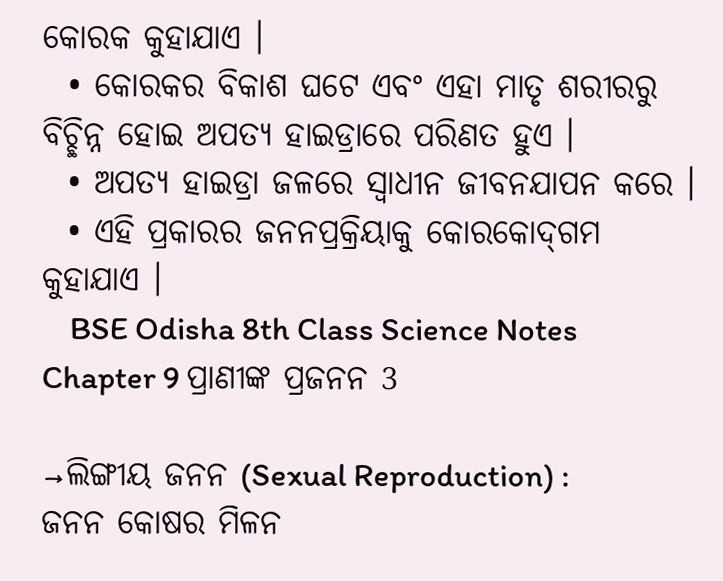କୋରକ କୁହାଯାଏ ।
  • କୋରକର ବିକାଶ ଘଟେ ଏବଂ ଏହା ମାତୃ ଶରୀରରୁ ବିଚ୍ଛିନ୍ନ ହୋଇ ଅପତ୍ୟ ହାଇଡ୍ରାରେ ପରିଣତ ହୁଏ ।
  • ଅପତ୍ୟ ହାଇଡ୍ରା ଜଳରେ ସ୍ଵାଧୀନ ଜୀବନଯାପନ କରେ ।
  • ଏହି ପ୍ରକାରର ଜନନପ୍ରକ୍ରିୟାକୁ କୋରକୋଦ୍‌ଗମ କୁହାଯାଏ ।
    BSE Odisha 8th Class Science Notes Chapter 9 ପ୍ରାଣୀଙ୍କ ପ୍ରଜନନ 3

→ଲିଙ୍ଗୀୟ ଜନନ (Sexual Reproduction) :
ଜନନ କୋଷର ମିଳନ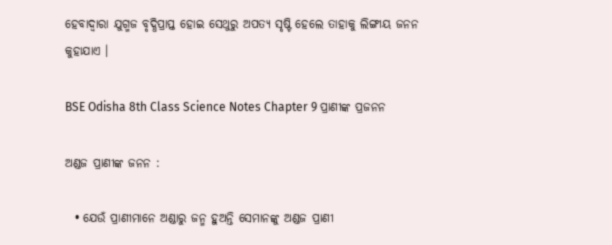ହେବାଦ୍ୱାରା ଯୁଗ୍ମଜ ବୃଦ୍ଧିପ୍ରାପ୍ତ ହୋଇ ସେଥୁରୁ ଅପତ୍ୟ ସୃଷ୍ଟି ହେଲେ ତାହାକୁ ଲିଙ୍ଗୀୟ ଜନନ କୁହାଯାଏ ।

BSE Odisha 8th Class Science Notes Chapter 9 ପ୍ରାଣୀଙ୍କ ପ୍ରଜନନ

ଅଣ୍ଡଜ ପ୍ରାଣୀଙ୍କ ଜନନ :

  • ଯେଉଁ ପ୍ରାଣୀମାନେ ଅଣ୍ଡାରୁ ଜନ୍ମ ହୁଅନ୍ତି ସେମାନଙ୍କୁ ଅଣ୍ଡଜ ପ୍ରାଣୀ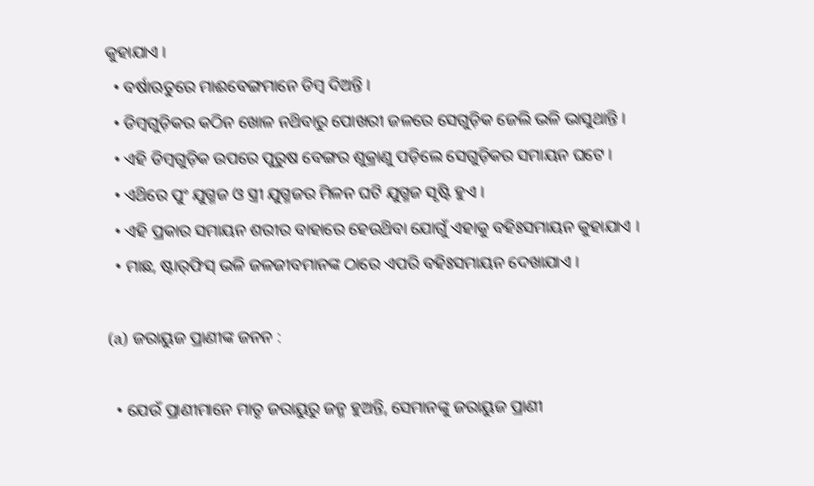କୁହାଯାଏ ।
  • ବର୍ଷାଋତୁରେ ମାଈବେଙ୍ଗମାନେ ଡିମ୍ବ ଦିଅନ୍ତି ।
  • ଡିମ୍ବଗୁଡ଼ିକର କଠିନ ଖୋଳ ନଥ‌ିବାରୁ ପୋଖରୀ ଜଳରେ ସେଗୁଡ଼ିକ ଜେଲି ଭଳି ଭାସୁଥାନ୍ତି ।
  • ଏହି ଡିମ୍ବଗୁଡ଼ିକ ଉପରେ ପୁରୁଷ ବେଙ୍ଗର ଶୁକ୍ରାଣୁ ପଡ଼ିଲେ ସେଗୁଡ଼ିକର ସମାୟନ ଘଟେ ।
  • ଏଥ‌ିରେ ପୁଂ ଯୁଗ୍ମଜ ଓ ସ୍ତ୍ରୀ ଯୁଗ୍ମଜର ମିଳନ ଘଟି ଯୁଗ୍ମଜ ସୃଷ୍ଟି ହୁଏ ।
  • ଏହି ପ୍ରକାର ସମାୟନ ଶରୀର ବାହାରେ ହେଉଥ‌ିବା ଯୋଗୁଁ ଏହାକୁ ବହିଃସମାୟନ କୁହାଯାଏ ।
  • ମାଛ, ଷ୍ଟାର୍‌ଫିସ୍ ଭଳି ଜଳଜୀବମାନଙ୍କ ଠାରେ ଏପରି ବହିଃସମାୟନ ଦେଖାଯାଏ ।

(a) ଜରାୟୁଜ ପ୍ରାଣୀଙ୍କ ଜନନ :

  • ଯେଉଁ ପ୍ରାଣୀମାନେ ମାତୃ ଜରାୟୁରୁ ଜନ୍ମ ହୁଅନ୍ତି, ସେମାନଙ୍କୁ ଜରାୟୁଜ ପ୍ରାଣୀ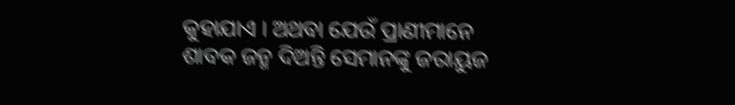କୁହାଯାଏ । ଅଥବା ଯେଉଁ ପ୍ରାଣୀମାନେ ଶାବକ ଜନ୍ମ ଦିଅନ୍ତି ସେମାନଙ୍କୁ ଜରାୟୁଜ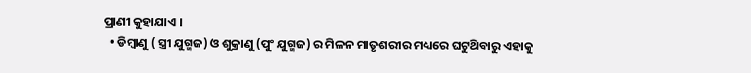ପ୍ରାଣୀ କୁହାଯାଏ ।
  • ଡିମ୍ବାଣୁ ( ସ୍ତ୍ରୀ ଯୁଗ୍ମଜ) ଓ ଶୁକ୍ରାଣୁ (ପୁଂ ଯୁଗ୍ମଜ) ର ମିଳନ ମାତୃଶରୀର ମଧ୍ୟରେ ଘଟୁଥ‌ିବାରୁ ଏହାକୁ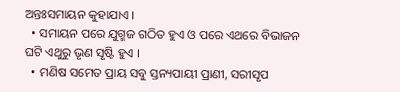ଅନ୍ତଃସମାୟନ କୁହାଯାଏ ।
  • ସମାୟନ ପରେ ଯୁଗ୍ମଜ ଗଠିତ ହୁଏ ଓ ପରେ ଏଥରେ ବିଭାଜନ ଘଟି ଏଥୁରୁ ଭୃଣ ସୃଷ୍ଟି ହୁଏ ।
  • ମଣିଷ ସମେତ ପ୍ରାୟ ସବୁ ସ୍ତନ୍ୟପାୟୀ ପ୍ରାଣୀ, ସରୀସୃପ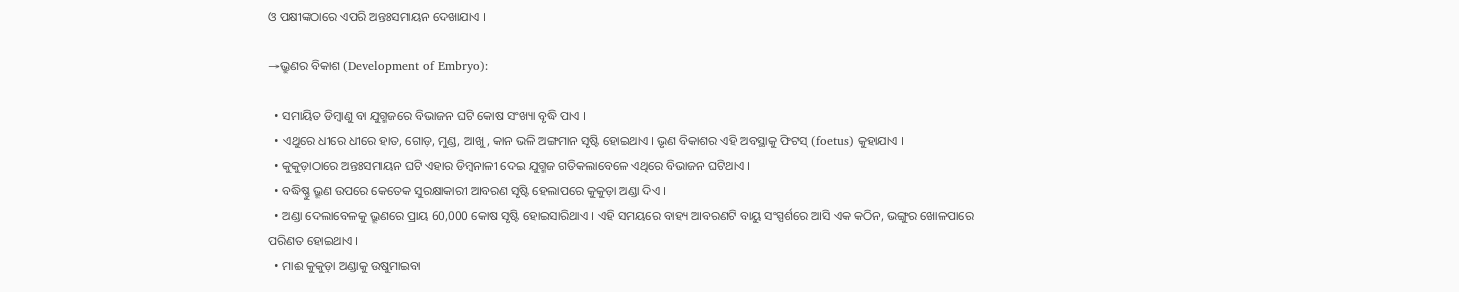ଓ ପକ୍ଷୀଙ୍କଠାରେ ଏପରି ଅନ୍ତଃସମାୟନ ଦେଖାଯାଏ ।

→ଭ୍ରୁଣର ବିକାଶ (Development of Embryo):

  • ସମାୟିତ ଡିମ୍ବାଣୁ ବା ଯୁଗ୍ମଜରେ ବିଭାଜନ ଘଟି କୋଷ ସଂଖ୍ୟା ବୃଦ୍ଧି ପାଏ ।
  • ଏଥୁରେ ଧୀରେ ଧୀରେ ହାତ, ଗୋଡ଼, ମୁଣ୍ଡ, ଆଖୁ, କାନ ଭଳି ଅଙ୍ଗମାନ ସୃଷ୍ଟି ହୋଇଥାଏ । ଭୃଣ ବିକାଶର ଏହି ଅବସ୍ଥାକୁ ଫିଟସ୍ (foetus) କୁହାଯାଏ ।
  • କୁକୁଡ଼ାଠାରେ ଅନ୍ତଃସମାୟନ ଘଟି ଏହାର ଡିମ୍ବନାଳୀ ଦେଇ ଯୁଗ୍ମଜ ଗତିକଲାବେଳେ ଏଥିରେ ବିଭାଜନ ଘଟିଥାଏ ।
  • ବଦ୍ଧିଷ୍ଣୁ ଭ୍ରୂଣ ଉପରେ କେତେକ ସୁରକ୍ଷାକାରୀ ଆବରଣ ସୃଷ୍ଟି ହେଲାପରେ କୁକୁଡ଼ା ଅଣ୍ଡା ଦିଏ ।
  • ଅଣ୍ଡା ଦେଲାବେଳକୁ ଭ୍ରୂଣରେ ପ୍ରାୟ 60,000 କୋଷ ସୃଷ୍ଟି ହୋଇସାରିଥାଏ । ଏହି ସମୟରେ ବାହ୍ୟ ଆବରଣଟି ବାୟୁ ସଂସ୍ପର୍ଶରେ ଆସି ଏକ କଠିନ, ଭଙ୍ଗୁର ଖୋଳପାରେ ପରିଣତ ହୋଇଥାଏ ।
  • ମାଈ କୁକୁଡ଼ା ଅଣ୍ଡାକୁ ଉଷୁମାଇବା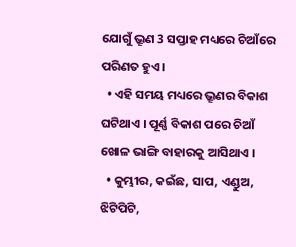ଯୋଗୁଁ ଭ୍ରୂଣ 3 ସପ୍ତାହ ମଧ୍ୟରେ ଚିଆଁରେ ପରିଣତ ହୁଏ ।
  • ଏହି ସମୟ ମଧ୍ୟରେ ଭ୍ରୂଣର ବିକାଶ ଘଟିଥାଏ । ପୂର୍ଣ୍ଣ ବିକାଶ ପରେ ଚିଆଁ ଖୋଳ ଭାଙ୍ଗି ବାହାରକୁ ଆସିଥାଏ ।
  • କୁମ୍ଭୀର, କଇଁଛ, ସାପ, ଏଣ୍ଡୁଅ, ଝିଟିପିଟି,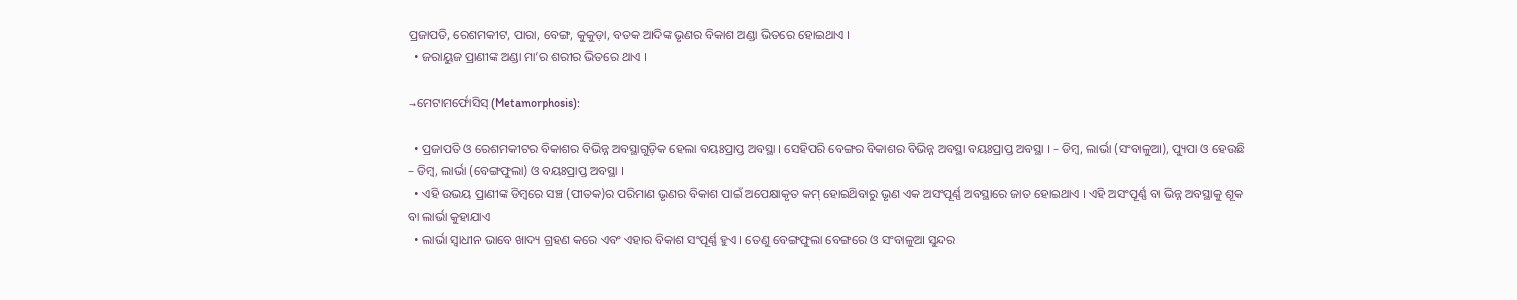ପ୍ରଜାପତି, ରେଶମକୀଟ, ପାରା, ବେଙ୍ଗ, କୁକୁଡ଼ା, ବତକ ଆଦିଙ୍କ ଭୃଣର ବିକାଶ ଅଣ୍ଡା ଭିତରେ ହୋଇଥାଏ ।
  • ଜରାୟୁଜ ପ୍ରାଣୀଙ୍କ ଅଣ୍ଡା ମା’ର ଶରୀର ଭିତରେ ଥାଏ ।

→ମେଟାମର୍ଫୋସିସ୍ (Metamorphosis):

  • ପ୍ରଜାପତି ଓ ରେଶମକୀଟର ବିକାଶର ବିଭିନ୍ନ ଅବସ୍ଥାଗୁଡ଼ିକ ହେଲା ବୟଃପ୍ରାପ୍ତ ଅବସ୍ଥା । ସେହିପରି ବେଙ୍ଗର ବିକାଶର ବିଭିନ୍ନ ଅବସ୍ଥା ବୟଃପ୍ରାପ୍ତ ଅବସ୍ଥା । – ଡିମ୍ବ, ଲାର୍ଭା (ସଂବାଳୁଆ), ପ୍ୟୁପା ଓ ହେଉଛି – ଡିମ୍ବ, ଲାର୍ଭା (ବେଙ୍ଗଫୁଲା) ଓ ବୟଃପ୍ରାପ୍ତ ଅବସ୍ଥା ।
  • ଏହି ଉଭୟ ପ୍ରାଣୀଙ୍କ ଡିମ୍ବରେ ସଞ୍ଚ (ପୀତକ)ର ପରିମାଣ ଭୃଣର ବିକାଶ ପାଇଁ ଅପେକ୍ଷାକୃତ କମ୍ ହୋଇଥ‌ିବାରୁ ଭୃଣ ଏକ ଅସଂପୂର୍ଣ୍ଣ ଅବସ୍ଥାରେ ଜାତ ହୋଇଥାଏ । ଏହି ଅସଂପୂର୍ଣ୍ଣ ବା ଭିନ୍ନ ଅବସ୍ଥାକୁ ଶୂକ ବା ଲାର୍ଭା କୁହାଯାଏ
  • ଲାର୍ଭା ସ୍ଵାଧୀନ ଭାବେ ଖାଦ୍ୟ ଗ୍ରହଣ କରେ ଏବଂ ଏହାର ବିକାଶ ସଂପୂର୍ଣ୍ଣ ହୁଏ । ତେଣୁ ବେଙ୍ଗଫୁଲା ବେଙ୍ଗରେ ଓ ସଂବାଳୁଆ ସୁନ୍ଦର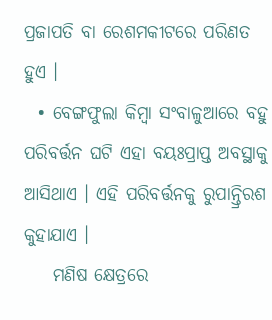ପ୍ରଜାପତି ବା ରେଶମକୀଟରେ ପରିଣତ ହୁଏ ।
  • ବେଙ୍ଗଫୁଲା କିମ୍ବା ସଂବାଳୁଆରେ ବହୁ ପରିବର୍ତ୍ତନ ଘଟି ଏହା ବୟଃପ୍ରାପ୍ତ ଅବସ୍ଥାକୁ ଆସିଥାଏ । ଏହି ପରିବର୍ତ୍ତନକୁ ରୁପାନ୍ତ୍ରିରଶ କୁହାଯାଏ ।
    ମଣିଷ କ୍ଷେତ୍ରରେ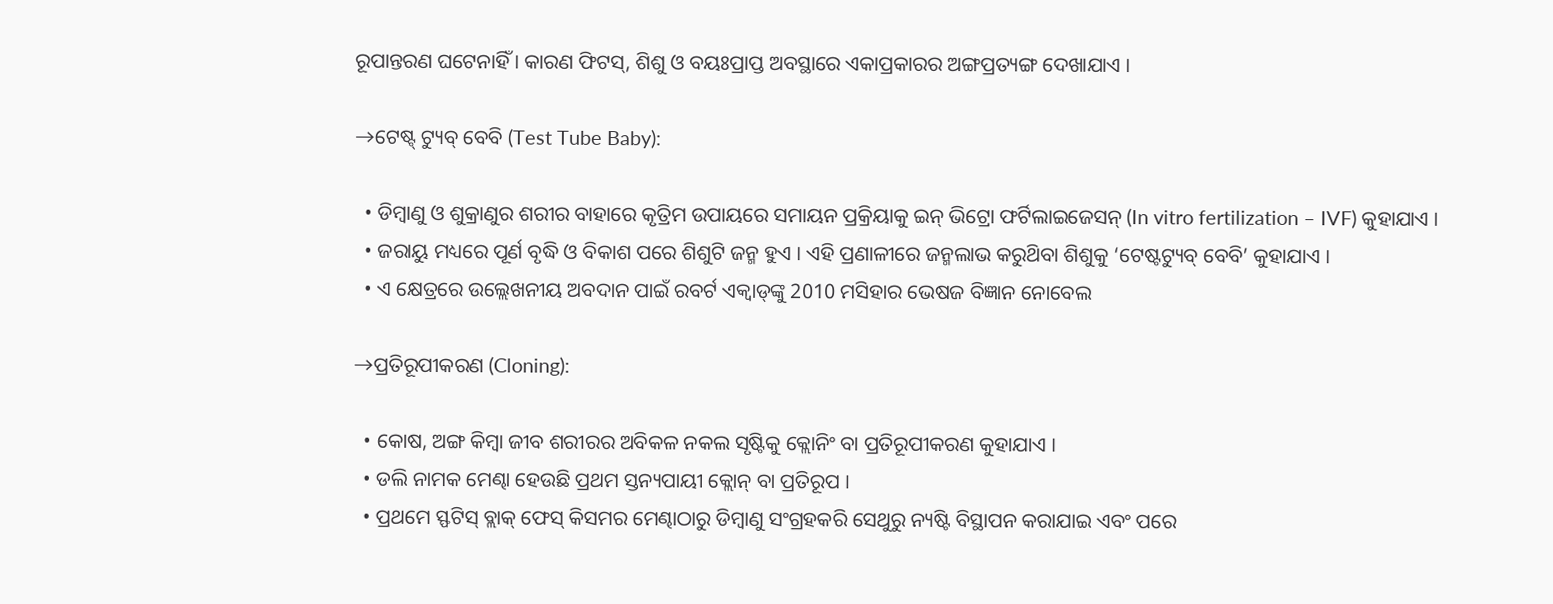ରୂପାନ୍ତରଣ ଘଟେନାହିଁ । କାରଣ ଫିଟସ୍, ଶିଶୁ ଓ ବୟଃପ୍ରାପ୍ତ ଅବସ୍ଥାରେ ଏକାପ୍ରକାରର ଅଙ୍ଗପ୍ରତ୍ୟଙ୍ଗ ଦେଖାଯାଏ ।

→ଟେଷ୍ଟ୍ ଟ୍ୟୁବ୍ ବେବି (Test Tube Baby):

  • ଡିମ୍ବାଣୁ ଓ ଶୁକ୍ରାଣୁର ଶରୀର ବାହାରେ କୃତ୍ରିମ ଉପାୟରେ ସମାୟନ ପ୍ରକ୍ରିୟାକୁ ଇନ୍ ଭିଟ୍ରୋ ଫର୍ଟିଲାଇଜେସନ୍ (In vitro fertilization – IVF) କୁହାଯାଏ ।
  • ଜରାୟୁ ମଧ୍ୟରେ ପୂର୍ଣ ବୃଦ୍ଧି ଓ ବିକାଶ ପରେ ଶିଶୁଟି ଜନ୍ମ ହୁଏ । ଏହି ପ୍ରଣାଳୀରେ ଜନ୍ମଲାଭ କରୁଥ‌ିବା ଶିଶୁକୁ ‘ଟେଷ୍ଟଟ୍ୟୁବ୍ ବେବି’ କୁହାଯାଏ ।
  • ଏ କ୍ଷେତ୍ରରେ ଉଲ୍ଲେଖନୀୟ ଅବଦାନ ପାଇଁ ରବର୍ଟ ଏକ୍ୱାଡ୍‌ଙ୍କୁ 2010 ମସିହାର ଭେଷଜ ବିଜ୍ଞାନ ନୋବେଲ

→ପ୍ରତିରୂପୀକରଣ (Cloning):

  • କୋଷ, ଅଙ୍ଗ କିମ୍ବା ଜୀବ ଶରୀରର ଅବିକଳ ନକଲ ସୃଷ୍ଟିକୁ କ୍ଲୋନିଂ ବା ପ୍ରତିରୂପୀକରଣ କୁହାଯାଏ ।
  • ଡଲି ନାମକ ମେଣ୍ଢା ହେଉଛି ପ୍ରଥମ ସ୍ତନ୍ୟପାୟୀ କ୍ଲୋନ୍ ବା ପ୍ରତିରୂପ ।
  • ପ୍ରଥମେ ସ୍ଫଟିସ୍ ବ୍ଲାକ୍ ଫେସ୍ କିସମର ମେଣ୍ଢାଠାରୁ ଡିମ୍ବାଣୁ ସଂଗ୍ରହକରି ସେଥୁରୁ ନ୍ୟଷ୍ଟି ବିସ୍ଥାପନ କରାଯାଇ ଏବଂ ପରେ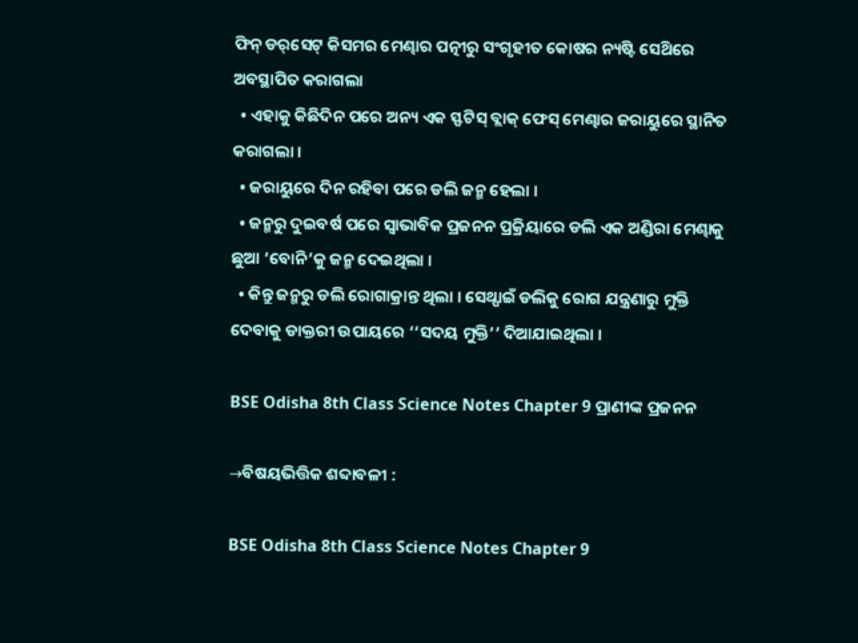ଫିନ୍ ଡର୍‌ସେଟ୍ କିସମର ମେଣ୍ଢାର ପତ୍ନୀରୁ ସଂଗୃହୀତ କୋଷର ନ୍ୟଷ୍ଟି ସେଥ‌ିରେ ଅବସ୍ଥାପିତ କରାଗଲା
  • ଏହାକୁ କିଛିଦିନ ପରେ ଅନ୍ୟ ଏକ ସ୍ଫଟିସ୍ ବ୍ଲାକ୍ ଫେସ୍ ମେଣ୍ଢାର ଜରାୟୁରେ ସ୍ଥାନିତ କରାଗଲା ।
  • ଜରାୟୁରେ ଦିନ ରହିବା ପରେ ଡଲି ଜନ୍ମ ହେଲା ।
  • ଜନ୍ମରୁ ଦୁଇବର୍ଷ ପରେ ସ୍ଵାଭାବିକ ପ୍ରଜନନ ପ୍ରକ୍ରିୟାରେ ଡଲି ଏକ ଅଣ୍ଡିରା ମେଣ୍ଢାକୁ ଛୁଆ ‘ବୋନି’କୁ ଜନ୍ମ ଦେଇଥିଲା ।
  • କିନ୍ତୁ ଜନ୍ମରୁ ଡଲି ରୋଗାକ୍ରାନ୍ତ ଥିଲା । ସେଥ୍ପାଇଁ ଡଲିକୁ ରୋଗ ଯନ୍ତ୍ରଣାରୁ ମୁକ୍ତି ଦେବାକୁ ଡାକ୍ତରୀ ଉପାୟରେ ‘‘ସଦୟ ମୁକ୍ତି’’ ଦିଆଯାଇଥିଲା ।

BSE Odisha 8th Class Science Notes Chapter 9 ପ୍ରାଣୀଙ୍କ ପ୍ରଜନନ

→ବିଷୟଭିତ୍ତିକ ଶବ୍ଦାବଳୀ :

BSE Odisha 8th Class Science Notes Chapter 9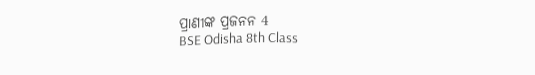ପ୍ରାଣୀଙ୍କ ପ୍ରଜନନ 4
BSE Odisha 8th Class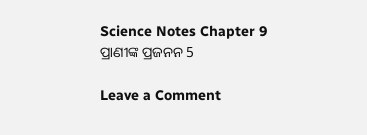Science Notes Chapter 9 ପ୍ରାଣୀଙ୍କ ପ୍ରଜନନ 5

Leave a Comment